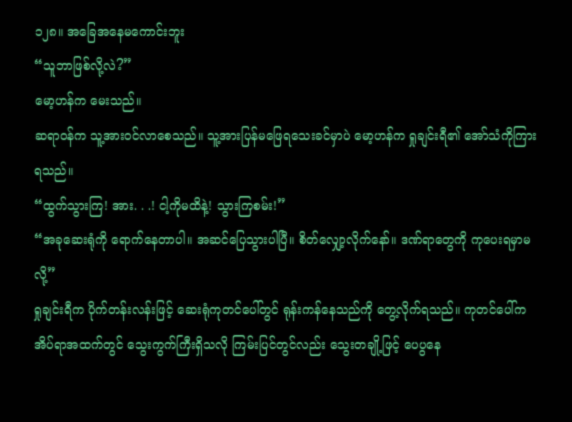၁၂၈။ အခြေအနေမကောင်းဘူး
“သူဘာဖြစ်လို့လဲ?”
မော့ဟန်က မေးသည်။
ဆရာဝန်က သူ့အားဝင်လာစေသည်။ သူ့အားပြန်မဖြေရသေးခင်မှာပဲ မော့ဟန်က ရှုချင်းရီ၏ အော်သံကိုကြားရသည်။
“ထွက်သွားကြ! အား. . .! ငါ့ကိုမထိနဲ့! သွားကြစမ်း!”
“အခုဆေးရုံကို ရောက်နေတာပါ။ အဆင်ပြေသွားပါပြီ။ စိတ်လျှော့လိုက်နော်။ ဒဏ်ရာတွေကို ကုပေးရမှာမလို့”
ရှုချင်းရီက ပိုက်တန်းလန်းဖြင့် ဆေးရုံကုတင်ပေါ်တွင် ရုန်းကန်နေသည်ကို တွေ့လိုက်ရသည်။ ကုတင်ပေါ်က အိပ်ရာအထက်တွင် သွေးကွက်ကြီးရှိသလို ကြမ်းပြင်တွင်လည်း သွေးတချို့ဖြင့် ပေပွနေ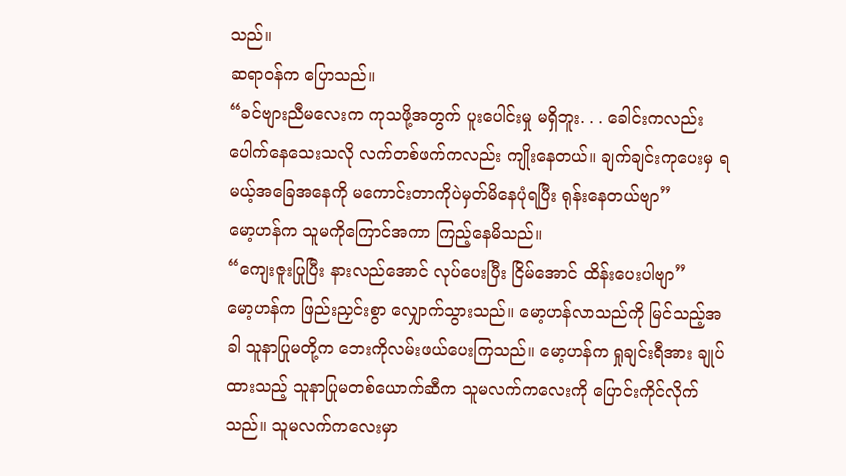သည်။
ဆရာဝန်က ပြောသည်။
“ခင်ဗျားညီမလေးက ကုသဖို့အတွက် ပူးပေါင်းမှု မရှိဘူး. . . ခေါင်းကလည်း ပေါက်နေသေးသလို လက်တစ်ဖက်ကလည်း ကျိုးနေတယ်။ ချက်ချင်းကုပေးမှ ရမယ့်အခြေအနေကို မကောင်းတာကိုပဲမှတ်မိနေပုံရပြီး ရုန်းနေတယ်ဗျာ”
မော့ဟန်က သူမကိုကြောင်အကာ ကြည့်နေမိသည်။
“ကျေးဇူးပြုပြီး နားလည်အောင် လုပ်ပေးပြီး ငြိမ်အောင် ထိန်းပေးပါဗျာ”
မော့ဟန်က ဖြည်းညှင်းစွာ လျှောက်သွားသည်။ မော့ဟန်လာသည်ကို မြင်သည့်အခါ သူနာပြုမတို့က ဘေးကိုလမ်းဖယ်ပေးကြသည်။ မော့ဟန်က ရှုချင်းရီအား ချုပ်ထားသည့် သူနာပြုမတစ်ယောက်ဆီက သူမလက်ကလေးကို ပြောင်းကိုင်လိုက်သည်။ သူမလက်ကလေးမှာ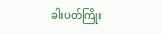ခါးပတ်ကြိုး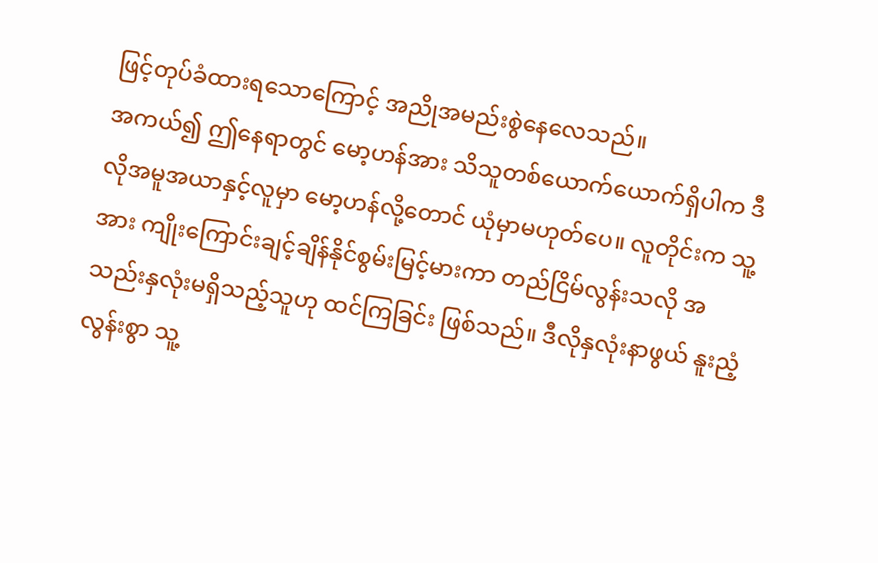ဖြင့်တုပ်ခံထားရသောကြောင့် အညိုအမည်းစွဲနေလေသည်။
အကယ်၍ ဤနေရာတွင် မော့ဟန်အား သိသူတစ်ယောက်ယောက်ရှိပါက ဒီလိုအမူအယာနှင့်လူမှာ မော့ဟန်လို့တောင် ယုံမှာမဟုတ်ပေ။ လူတိုင်းက သူ့အား ကျိုးကြောင်းချင့်ချိန်နိုင်စွမ်းမြင့်မားကာ တည်ငြိမ်လွန်းသလို အသည်းနှလုံးမရှိသည့်သူဟု ထင်ကြခြင်း ဖြစ်သည်။ ဒီလိုနှလုံးနာဖွယ် နူးညံ့လွန်းစွာ သူ့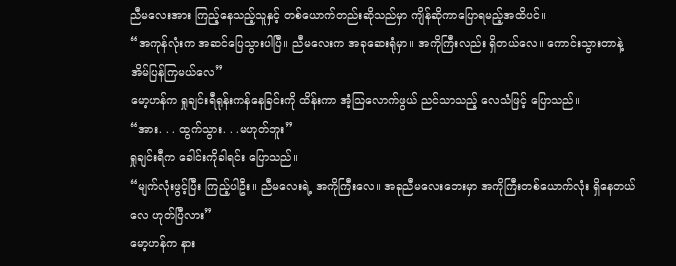ညီမလေးအား ကြည့်နေသည့်သူနှင့် တစ်ယောက်တည်းဆိုသည်မှာ ကျိန်ဆိုကာပြောရမည့်အထိပင်။
“အကုန်လုံးက အဆင်ပြေသွားပါပြီ။ ညီမလေးက အခုဆေးရုံမှာ။ အကိုကြီးလည်း ရှိတယ်လေ။ ကောင်းသွားတာနဲ့ အိမ်ပြန်ကြမယ်လေ”
မော့ဟန်က ရှုချင်းရီရုန်းကန်နေခြင်းကို ထိန်းကာ အံ့သြလောက်ဖွယ် ညင်သာသည့် လေသံဖြင့် ပြောသည်။
“အား. . . ထွက်သွား. . .မဟုတ်ဘူး”
ရှုချင်းရီက ခေါင်းကိုခါရင်း ပြောသည်။
“မျက်လုံးဖွင့်ပြီး ကြည့်ပါဦး။ ညီမလေးရဲ့ အကိုကြီးလေ။ အခုညီမလေးဘေးမှာ အကိုကြီးတစ်ယောက်လုံး ရှိနေတယ်လေ ဟုတ်ပြီလား”
မော့ဟန်က နား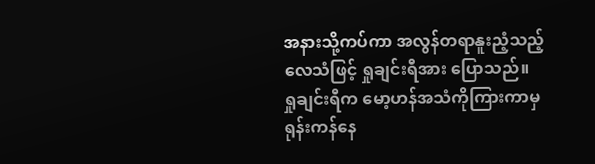အနားသို့ကပ်ကာ အလွန်တရာနူးညံ့သည့်လေသံဖြင့် ရှုချင်းရီအား ပြောသည်။
ရှုချင်းရီက မော့ဟန်အသံကိုကြားကာမှ ရုန်းကန်နေ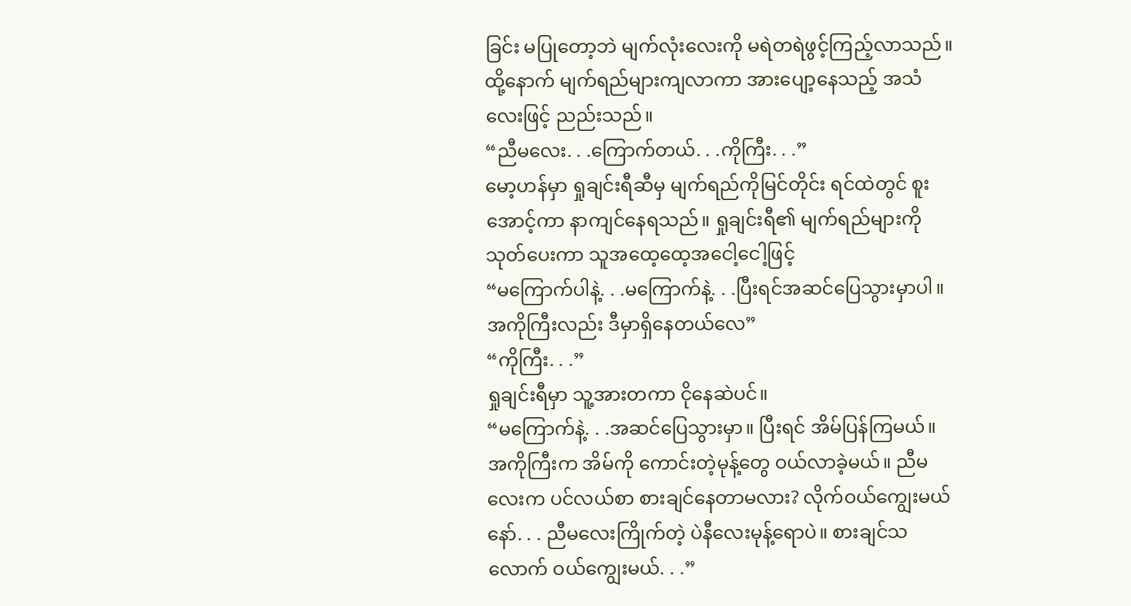ခြင်း မပြုတော့ဘဲ မျက်လုံးလေးကို မရဲတရဲဖွင့်ကြည့်လာသည်။ ထို့နောက် မျက်ရည်များကျလာကာ အားပျော့နေသည့် အသံလေးဖြင့် ညည်းသည်။
“ညီမလေး. . .ကြောက်တယ်. . .ကိုကြီး. . .”
မော့ဟန်မှာ ရှုချင်းရီဆီမှ မျက်ရည်ကိုမြင်တိုင်း ရင်ထဲတွင် စူးအောင့်ကာ နာကျင်နေရသည်။ ရှုချင်းရီ၏ မျက်ရည်များကို သုတ်ပေးကာ သူအထေ့ထေ့အငေါ့ငေါ့ဖြင့်
“မကြောက်ပါနဲ့. . .မကြောက်နဲ့. . .ပြီးရင်အဆင်ပြေသွားမှာပါ။ အကိုကြီးလည်း ဒီမှာရှိနေတယ်လေ”
“ကိုကြီး. . .”
ရှုချင်းရီမှာ သူ့အားတကာ ငိုနေဆဲပင်။
“မကြောက်နဲ့. . .အဆင်ပြေသွားမှာ။ ပြီးရင် အိမ်ပြန်ကြမယ်။ အကိုကြီးက အိမ်ကို ကောင်းတဲ့မုန့်တွေ ဝယ်လာခဲ့မယ်။ ညီမလေးက ပင်လယ်စာ စားချင်နေတာမလား? လိုက်ဝယ်ကျွေးမယ်နော်. . . ညီမလေးကြိုက်တဲ့ ပဲနီလေးမုန့်ရောပဲ။ စားချင်သလောက် ဝယ်ကျွေးမယ်. . .”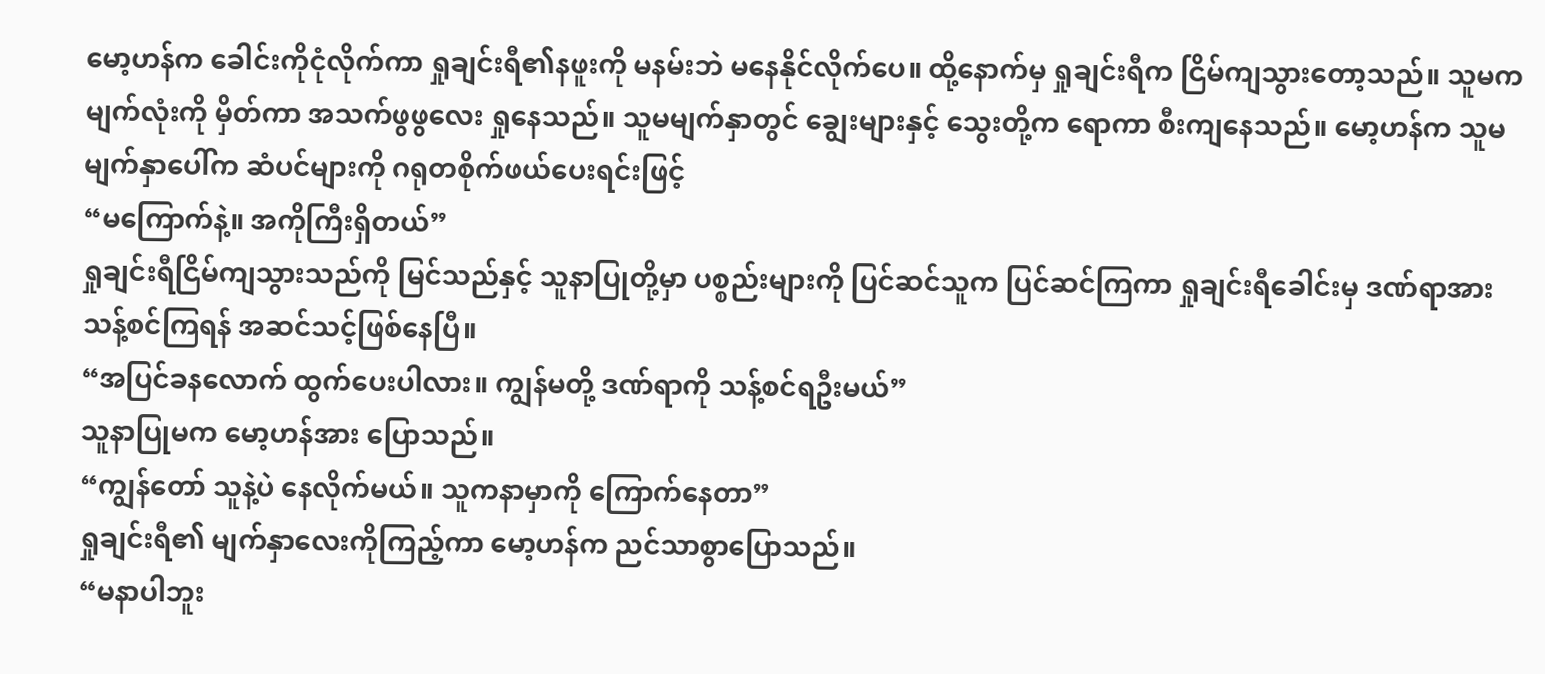မော့ဟန်က ခေါင်းကိုငုံလိုက်ကာ ရှုချင်းရီ၏နဖူးကို မနမ်းဘဲ မနေနိုင်လိုက်ပေ။ ထို့နောက်မှ ရှုချင်းရီက ငြိမ်ကျသွားတော့သည်။ သူမက မျက်လုံးကို မှိတ်ကာ အသက်ဖွဖွလေး ရှုနေသည်။ သူမမျက်နှာတွင် ချွေးများနှင့် သွေးတို့က ရောကာ စီးကျနေသည်။ မော့ဟန်က သူမမျက်နှာပေါ်က ဆံပင်များကို ဂရုတစိုက်ဖယ်ပေးရင်းဖြင့်
“မကြောက်နဲ့။ အကိုကြီးရှိတယ်”
ရှုချင်းရီငြိမ်ကျသွားသည်ကို မြင်သည်နှင့် သူနာပြုတို့မှာ ပစ္စည်းများကို ပြင်ဆင်သူက ပြင်ဆင်ကြကာ ရှုချင်းရီခေါင်းမှ ဒဏ်ရာအား သန့်စင်ကြရန် အဆင်သင့်ဖြစ်နေပြီ။
“အပြင်ခနလောက် ထွက်ပေးပါလား။ ကျွန်မတို့ ဒဏ်ရာကို သန့်စင်ရဦးမယ်”
သူနာပြုမက မော့ဟန်အား ပြောသည်။
“ကျွန်တော် သူနဲ့ပဲ နေလိုက်မယ်။ သူကနာမှာကို ကြောက်နေတာ”
ရှုချင်းရီ၏ မျက်နှာလေးကိုကြည့်ကာ မော့ဟန်က ညင်သာစွာပြောသည်။
“မနာပါဘူး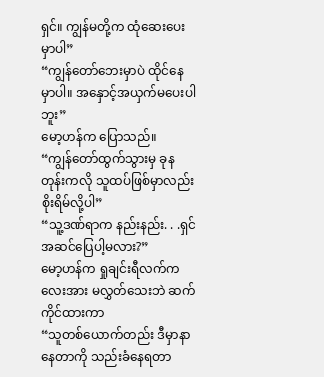ရှင်။ ကျွန်မတို့က ထုံဆေးပေးမှာပါ”
“ကျွန်တော်ဘေးမှာပဲ ထိုင်နေမှာပါ။ အနှောင့်အယှက်မပေးပါဘူး”
မော့ဟန်က ပြောသည်။
“ကျွန်တော်ထွက်သွားမှ ခုနတုန်းကလို သူထပ်ဖြစ်မှာလည်း စိုးရိမ်လို့ပါ”
“သူ့ဒဏ်ရာက နည်းနည်း. . .ရှင်အဆင်ပြေပါ့မလား?”
မော့ဟန်က ရှုချင်းရီလက်ကလေးအား မလွှတ်သေးဘဲ ဆက်ကိုင်ထားကာ
“သူတစ်ယောက်တည်း ဒီမှာနာနေတာကို သည်းခံနေရတာ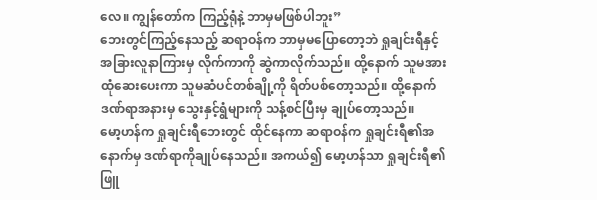လေ။ ကျွန်တော်က ကြည့်ရုံနဲ့ ဘာမှမဖြစ်ပါဘူး”
ဘေးတွင်ကြည့်နေသည့် ဆရာဝန်က ဘာမှမပြောတော့ဘဲ ရှုချင်းရီနှင့် အခြားလူနာကြားမှ လိုက်ကာကို ဆွဲကာလိုက်သည်။ ထို့နောက် သူမအား ထုံဆေးပေးကာ သူမဆံပင်တစ်ချို့ကို ရိတ်ပစ်တော့သည်။ ထို့နောက် ဒဏ်ရာအနားမှ သွေးနှင့်ရွံများကို သန့်စင်ပြီးမှ ချုပ်တော့သည်။
မော့ဟန်က ရှုချင်းရီဘေးတွင် ထိုင်နေကာ ဆရာဝန်က ရှုချင်းရီ၏အနောက်မှ ဒဏ်ရာကိုချုပ်နေသည်။ အကယ်၍ မော့ဟန်သာ ရှုချင်းရီ၏ဖြူ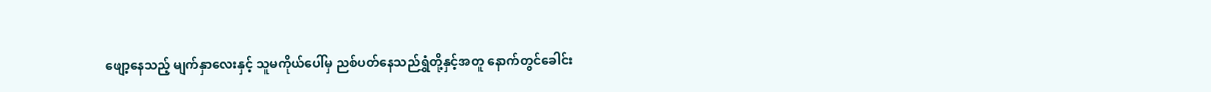ဖျော့နေသည့် မျက်နှာလေးနှင့် သူမကိုယ်ပေါ်မှ ညစ်ပတ်နေသည်ရွှံတို့နှင့်အတူ နောက်တွင်ခေါင်း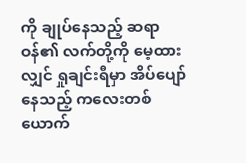ကို ချုပ်နေသည့် ဆရာဝန်၏ လက်တို့ကို မေ့ထားလျှင် ရှုချင်းရီမှာ အိပ်ပျော်နေသည့် ကလေးတစ်ယောက်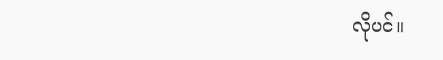လိုပင်။